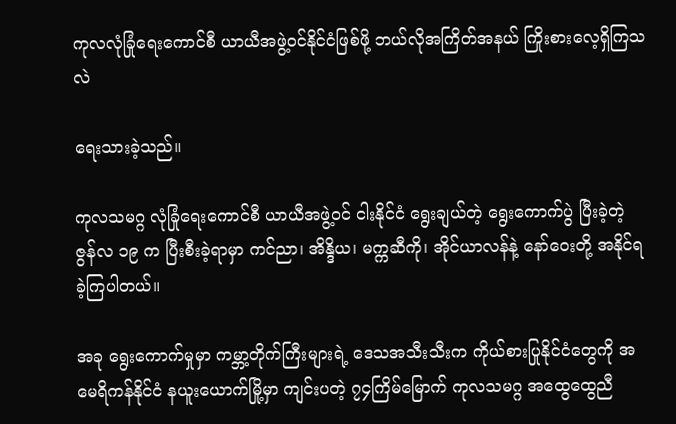ကုလလုံခြုံရေးကောင်စီ ယာယီအဖွဲ့ဝင်နိုင်ငံဖြစ်ဖို့ ဘယ်လိုအကြိတ်အနယ် ကြိုးစားလေ့ရှိကြသလဲ

ရေးသားခဲ့သည်။

ကုလသမဂ္ဂ လုံခြုံရေးကောင်စီ ယာယီအဖွဲ့ဝင် ငါးနိုင်ငံ ရွေးချယ်တဲ့ ရွေးကောက်ပွဲ ပြီးခဲ့တဲ့ ဇွန်လ ၁၉ က ပြီးစီးခဲ့ရာမှာ ကင်ညာ၊ အိန္ဒိယ၊ မက္ကဆီကို၊ အိုင်ယာလန်နဲ့ နော်ဝေးတို့ အနိုင်ရခဲ့ကြပါတယ်။

အခု ရွေးကောက်မှုမှာ ကမ္ဘာ့တိုက်ကြီးများရဲ့ ဒေသအသီးသီးက ကိုယ်စားပြုနိုင်ငံတွေကို အမေရိကန်နိုင်ငံ နယူးယောက်မြို့မှာ ကျင်းပတဲ့ ၇၄ကြိမ်မြောက် ကုလသမဂ္ဂ အထွေထွေညီ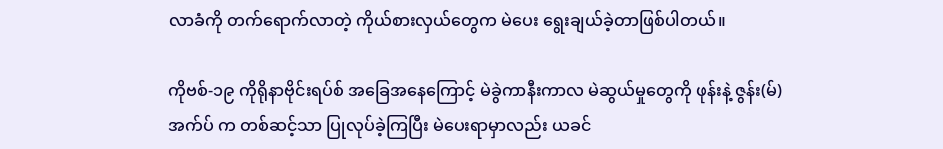လာခံကို တက်ရောက်လာတဲ့ ကိုယ်စားလှယ်တွေက မဲပေး ရွေးချယ်ခဲ့တာဖြစ်ပါတယ်။

ကိုဗစ်-၁၉ ကိုရိုနာဗိုင်းရပ်စ် အခြေအနေကြောင့် မဲခွဲကာနီးကာလ မဲဆွယ်မှုတွေကို ဖုန်းနဲ့ ဇွန်း(မ်)အက်ပ် က တစ်ဆင့်သာ ပြုလုပ်ခဲ့ကြပြီး မဲပေးရာမှာလည်း ယခင်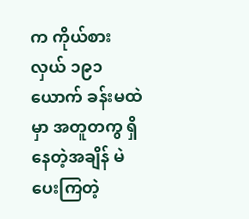က ကိုယ်စားလှယ် ၁၉၁ ယောက် ခန်းမထဲမှာ အတူတကွ ရှိနေတဲ့အချိန် မဲပေးကြတဲ့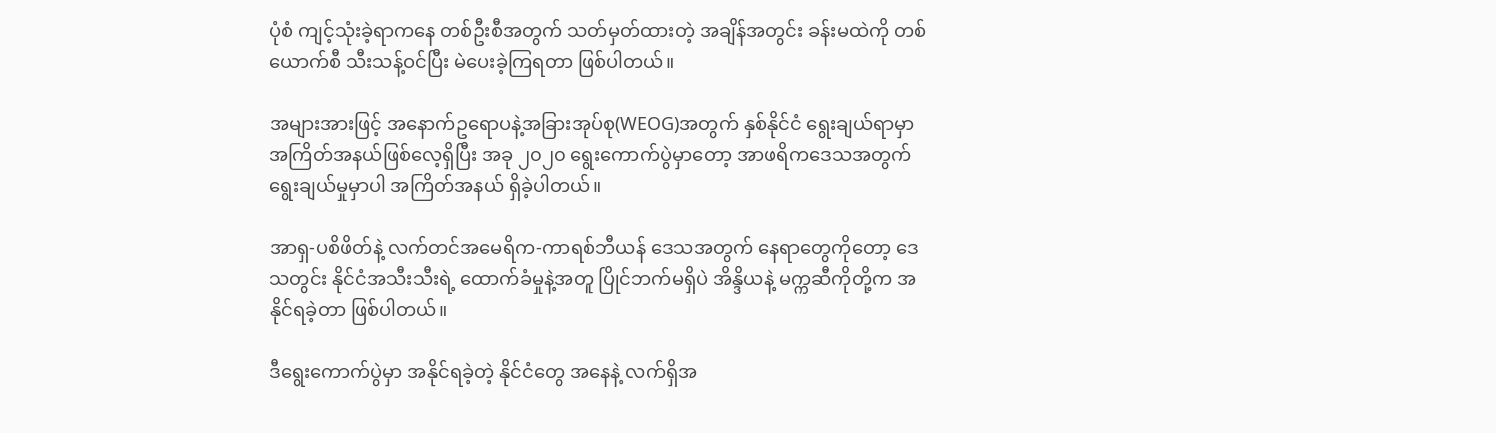ပုံစံ ကျင့်သုံးခဲ့ရာကနေ တစ်ဦးစီအတွက် သတ်မှတ်ထားတဲ့ အချိန်အတွင်း ခန်းမထဲကို တစ်ယောက်စီ သီးသန့်ဝင်ပြီး မဲပေးခဲ့ကြရတာ ဖြစ်ပါတယ်။

အများအားဖြင့် အနောက်ဥရောပနဲ့အခြားအုပ်စု(WEOG)အတွက် နှစ်နိုင်ငံ ရွေးချယ်ရာမှာ အကြိတ်အနယ်ဖြစ်လေ့ရှိပြီး အခု ၂၀၂၀ ရွေးကောက်ပွဲမှာတော့ အာဖရိကဒေသအတွက် ရွေးချယ်မှုမှာပါ အကြိတ်အနယ် ရှိခဲ့ပါတယ်။

အာရှ-ပစိဖိတ်နဲ့ လက်တင်အမေရိက-ကာရစ်ဘီယန် ဒေသအတွက် နေရာတွေကိုတော့ ဒေသတွင်း နိုင်ငံအသီးသီးရဲ့ ထောက်ခံမှုနဲ့အတူ ပြိုင်ဘက်မရှိပဲ အိန္ဒိယနဲ့ မက္ကဆီကိုတို့က အနိုင်ရခဲ့တာ ဖြစ်ပါတယ်။

ဒီရွေးကောက်ပွဲမှာ အနိုင်ရခဲ့တဲ့ နိုင်ငံတွေ အနေနဲ့ လက်ရှိအ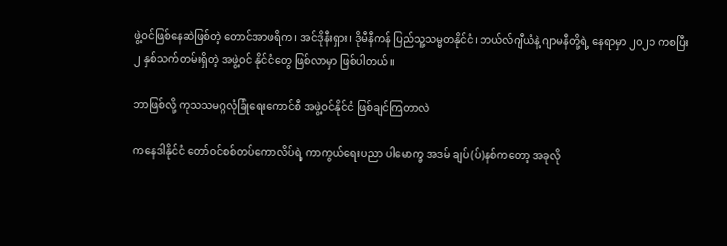ဖွဲ့ဝင်ဖြစ်နေဆဲဖြစ်တဲ့ တောင်အာဖရိက၊ အင်ဒိုနီးရှား၊ ဒိုမီနီကန် ပြည်သူ့သမ္မတနိုင်ငံ၊ ဘယ်လ်ဂျီယံနဲ့ ဂျာမနီတို့ရဲ့ နေရာမှာ ၂၀၂၁ ကစပြီး ၂ နှစ်သက်တမ်းရှိတဲ့ အဖွဲ့ဝင် နိုင်ငံတွေ ဖြစ်လာမှာ ဖြစ်ပါတယ်။

ဘာဖြစ်လို့ ကုသသမဂ္ဂလုံခြုံရေးကောင်စီ အဖွဲ့ဝင်နိုင်ငံ ဖြစ်ချင်ကြတာလဲ

ကနေဒါနိုင်ငံ တော်ဝင်စစ်တပ်ကောလိပ်ရဲ့ ကာကွယ်ရေးပညာ ပါမောက္ခ အဒမ် ချပ်(ပ်)နစ်ကတော့ အခုလို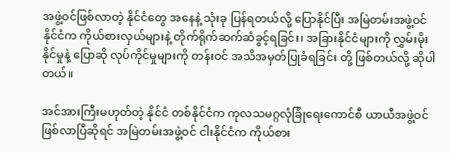အဖွဲ့ဝင်ဖြစ်လာတဲ့ နိုင်ငံတွေ အနေနဲ့ သုံးခု ပြန်ရတယ်လို့ ပြောနိုင်ပြီး အမြဲတမ်းအဖွဲ့ဝင်နိုင်ငံက ကိုယ်စားလှယ်များနဲ့ တိုက်ရိုက်ဆက်ဆံခွင့်ရခြင်း၊ အခြားနိုင်ငံများကို လွှမ်းမိုးနိုင်မှုနဲ့ ပြောဆို လုပ်ကိုင်မှုများကို တန်းဝင် အသိအမှတ်ပြုခံရခြင်း တို့ ဖြစ်တယ်လို့ ဆိုပါတယ်။

အင်အားကြီးမဟုတ်တဲ့ နိုင်ငံ တစ်နိုင်ငံက ကုလသမဂ္ဂလုံခြုံရေးကောင်စီ ယာယီအဖွဲ့ဝင် ဖြစ်လာပြီဆိုရင် အမြဲတမ်းအဖွဲ့ဝင် ငါးနိုင်ငံက ကိုယ်စား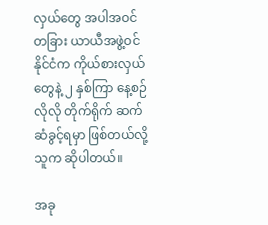လှယ်တွေ အပါအဝင် တခြား ယာယီအဖွဲ့ဝင်နိုင်ငံက ကိုယ်စားလှယ်တွေနဲ့ ၂ နှစ်ကြာ နေ့စဉ်လိုလို တိုက်ရိုက် ဆက်ဆံခွင့်ရမှာ ဖြစ်တယ်လို့ သူက ဆိုပါတယ်။

အခု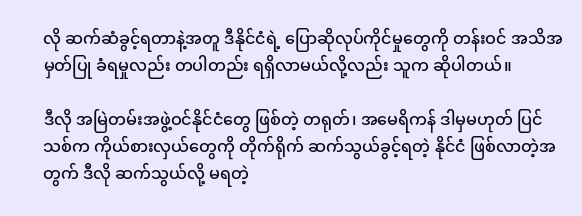လို ဆက်ဆံခွင့်ရတာနဲ့အတူ ဒီနိုင်ငံရဲ့ ပြောဆိုလုပ်ကိုင်မှုတွေကို တန်းဝင် အသိအမှတ်ပြု ခံရမှုလည်း တပါတည်း ရရှိလာမယ်လို့လည်း သူက ဆိုပါတယ်။

ဒီလို အမြဲတမ်းအဖွဲ့ဝင်နိုင်ငံတွေ ဖြစ်တဲ့ တရုတ်၊ အမေရိကန် ဒါမှမဟုတ် ပြင်သစ်က ကိုယ်စားလှယ်တွေကို တိုက်ရိုက် ဆက်သွယ်ခွင့်ရတဲ့ နိုင်ငံ ဖြစ်လာတဲ့အတွက် ဒီလို ဆက်သွယ်လို့ မရတဲ့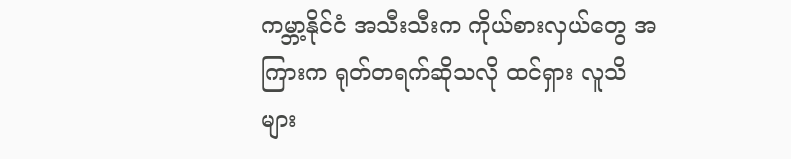ကမ္ဘာ့နိုင်ငံ အသီးသီးက ကိုယ်စားလှယ်တွေ အကြားက ရုတ်တရက်ဆိုသလို ထင်ရှား လူသိများ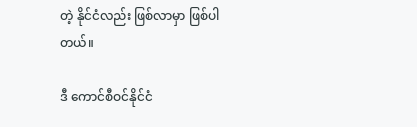တဲ့ နိုင်ငံလည်း ဖြစ်လာမှာ ဖြစ်ပါတယ်။

ဒီ ကောင်စီဝင်နိုင်ငံ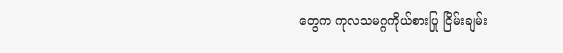တွေက ကုလသမဂ္ဂကိုယ်စားပြု ငြိမ်းချမ်း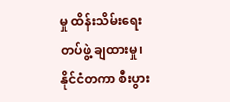မှု ထိန်းသိမ်းရေး တပ်ဖွဲ့ ချထားမှု၊ နိုင်ငံတကာ စီးပွား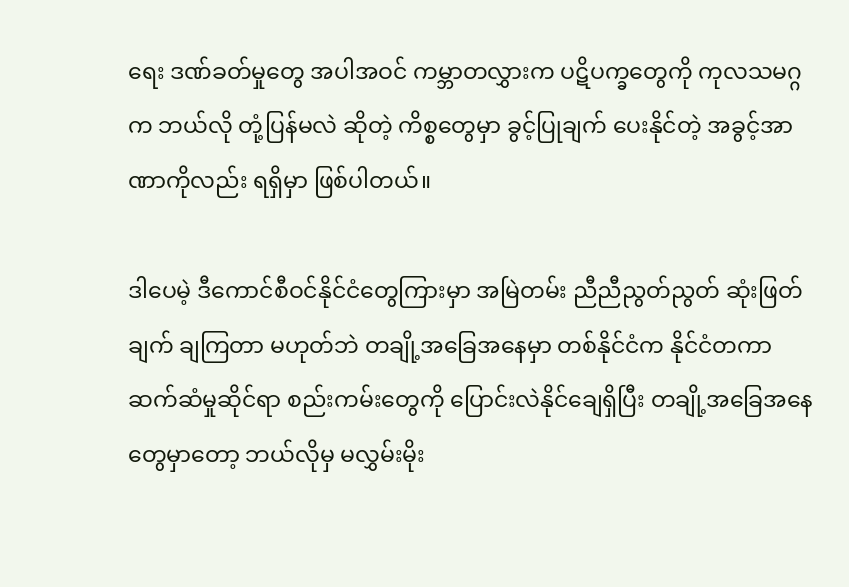ရေး ဒဏ်ခတ်မှုတွေ အပါအဝင် ကမ္ဘာတလွှားက ပဋိပက္ခတွေကို ကုလသမဂ္ဂက ဘယ်လို တုံ့ပြန်မလဲ ဆိုတဲ့ ကိစ္စတွေမှာ ခွင့်ပြုချက် ပေးနိုင်တဲ့ အခွင့်အာဏာကိုလည်း ရရှိမှာ ဖြစ်ပါတယ်။

ဒါပေမဲ့ ဒီကောင်စီဝင်နိုင်ငံတွေကြားမှာ အမြဲတမ်း ညီညီညွတ်ညွတ် ဆုံးဖြတ်ချက် ချကြတာ မဟုတ်ဘဲ တချို့အခြေအနေမှာ တစ်နိုင်ငံက နိုင်ငံတကာ ဆက်ဆံမှုဆိုင်ရာ စည်းကမ်းတွေကို ပြောင်းလဲနိုင်ချေရှိပြီး တချို့အခြေအနေတွေမှာတော့ ဘယ်လိုမှ မလွှမ်းမိုး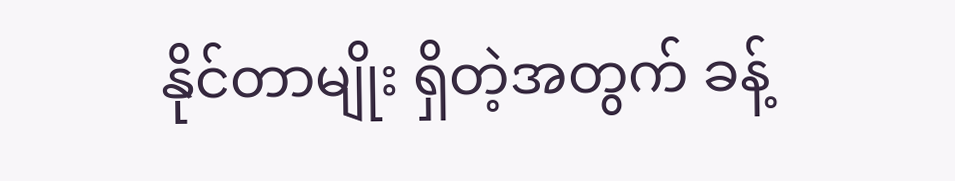နိုင်တာမျိုး ရှိတဲ့အတွက် ခန့်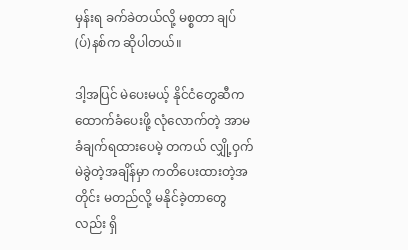မှန်းရ ခက်ခဲတယ်လို့ မစ္စတာ ချပ်(ပ်)နစ်က ဆိုပါတယ်။

ဒါ့အပြင် မဲပေးမယ့် နိုင်ငံတွေဆီက ထောက်ခံပေးဖို့ လုံလောက်တဲ့ အာမခံချက်ရထားပေမဲ့ တကယ် လျှို့ဝှက် မဲခွဲတဲ့အချိန်မှာ ကတိပေးထားတဲ့အတိုင်း မတည်လို့ မနိုင်ခဲ့တာတွေလည်း ရှိ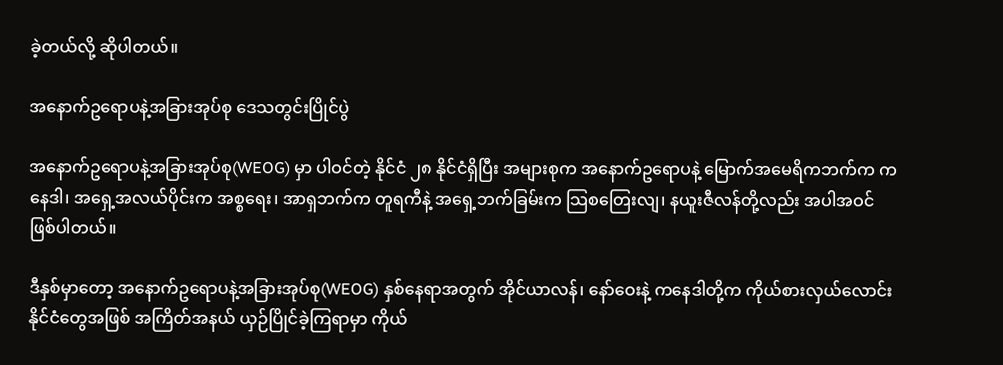ခဲ့တယ်လို့ ဆိုပါတယ်။

အနောက်ဥရောပနဲ့အခြားအုပ်စု ဒေသတွင်းပြိုင်ပွဲ

အနောက်ဥရောပနဲ့အခြားအုပ်စု(WEOG) မှာ ပါဝင်တဲ့ နိုင်ငံ ၂၈ နိုင်ငံရှိပြီး အများစုက အနောက်ဥရောပနဲ့ မြောက်အမေရိကဘက်က ကနေဒါ၊ အရှေ့အလယ်ပိုင်းက အစ္စရေး၊ အာရှဘက်က တူရကီနဲ့ အရှေ့ဘက်ခြမ်းက သြစတြေးလျ၊ နယူးဇီလန်တို့လည်း အပါအဝင် ဖြစ်ပါတယ်။

ဒီနှစ်မှာတော့ အနောက်ဥရောပနဲ့အခြားအုပ်စု(WEOG) နှစ်နေရာအတွက် အိုင်ယာလန်၊ နော်ဝေးနဲ့ ကနေဒါတို့က ကိုယ်စားလှယ်လောင်းနိုင်ငံတွေအဖြစ် အကြိတ်အနယ် ယှဉ်ပြိုင်ခဲ့ကြရာမှာ ကိုယ်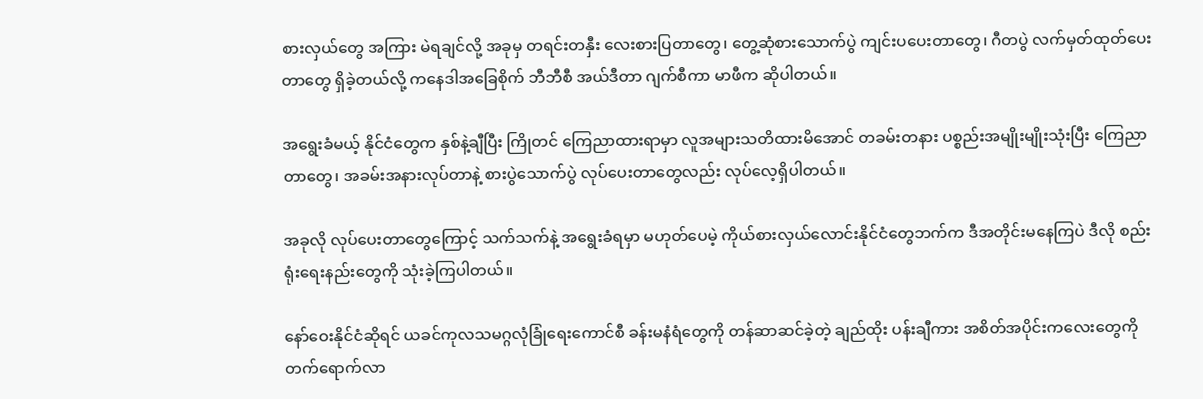စားလှယ်တွေ အကြား မဲရချင်လို့ အခုမှ တရင်းတနှီး လေးစားပြတာတွေ၊ တွေ့ဆုံစားသောက်ပွဲ ကျင်းပပေးတာတွေ၊ ဂီတပွဲ လက်မှတ်ထုတ်ပေးတာတွေ ရှိခဲ့တယ်လို့ ကနေဒါအခြေစိုက် ဘီဘီစီ အယ်ဒီတာ ဂျက်စီကာ မာဖီက ဆိုပါတယ်။

အရွေးခံမယ့် နိုင်ငံတွေက နှစ်နဲ့ချီပြီး ကြိုတင် ကြေညာထားရာမှာ လူအများသတိထားမိအောင် တခမ်းတနား ပစ္စည်းအမျိုးမျိုးသုံးပြီး ကြေညာတာတွေ၊ အခမ်းအနားလုပ်တာနဲ့ စားပွဲသောက်ပွဲ လုပ်ပေးတာတွေလည်း လုပ်လေ့ရှိပါတယ်။

အခုလို လုပ်ပေးတာတွေကြောင့် သက်သက်နဲ့ အရွေးခံရမှာ မဟုတ်ပေမဲ့ ကိုယ်စားလှယ်လောင်းနိုင်ငံတွေဘက်က ဒီအတိုင်းမနေကြပဲ ဒီလို စည်းရုံးရေးနည်းတွေကို သုံးခဲ့ကြပါတယ်။

နော်ဝေးနိုင်ငံဆိုရင် ယခင်ကုလသမဂ္ဂလုံခြုံရေးကောင်စီ ခန်းမနံရံတွေကို တန်ဆာဆင်ခဲ့တဲ့ ချည်ထိုး ပန်းချီကား အစိတ်အပိုင်းကလေးတွေကို တက်ရောက်လာ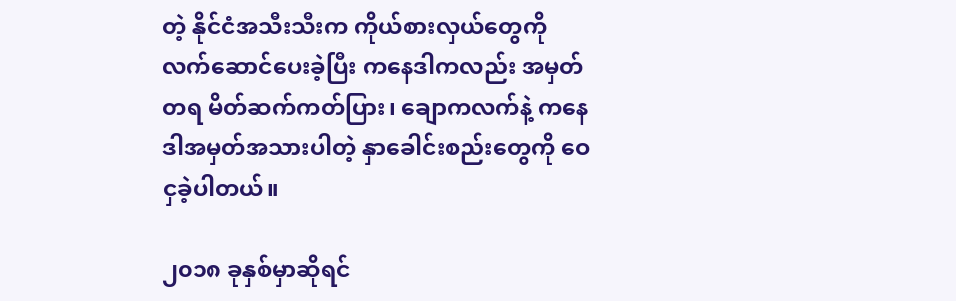တဲ့ နိုင်ငံအသီးသီးက ကိုယ်စားလှယ်တွေကို လက်ဆောင်ပေးခဲ့ပြီး ကနေဒါကလည်း အမှတ်တရ မိတ်ဆက်ကတ်ပြား၊ ချောကလက်နဲ့ ကနေဒါအမှတ်အသားပါတဲ့ နှာခေါင်းစည်းတွေကို ဝေငှခဲ့ပါတယ်။

၂၀၁၈ ခုနှစ်မှာဆိုရင်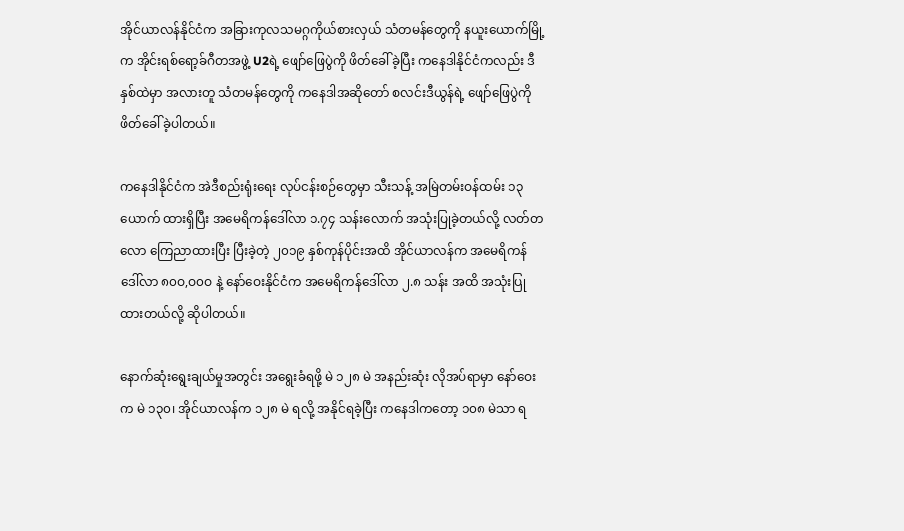အိုင်ယာလန်နိုင်ငံက အခြားကုလသမဂ္ဂကိုယ်စားလှယ် သံတမန်တွေကို နယူးယောက်မြို့က အိုင်းရစ်ရော့ခ်ဂီတအဖွဲ့ U2ရဲ့ ဖျော်ဖြေပွဲကို ဖိတ်ခေါ်ခဲ့ပြီး ကနေဒါနိုင်ငံကလည်း ဒီနှစ်ထဲမှာ အလားတူ သံတမန်တွေကို ကနေဒါအဆိုတော် စလင်းဒီယွန်ရဲ့ ဖျော်ဖြေပွဲကို ဖိတ်ခေါ်ခဲ့ပါတယ်။

ကနေဒါနိုင်ငံက အဲဒီစည်းရုံးရေး လုပ်ငန်းစဉ်တွေမှာ သီးသန့် အမြဲတမ်းဝန်ထမ်း ၁၃ ယောက် ထားရှိပြီး အမေရိကန်ဒေါ်လာ ၁.၇၄ သန်းလောက် အသုံးပြုခဲ့တယ်လို့ လတ်တလော ကြေညာထားပြီး ပြီးခဲ့တဲ့ ၂၀၁၉ နှစ်ကုန်ပိုင်းအထိ အိုင်ယာလန်က အမေရိကန်ဒေါ်လာ ၈၀ဝ,ဝ၀ဝ နဲ့ နော်ဝေးနိုင်ငံက အမေရိကန်ဒေါ်လာ ၂.၈ သန်း အထိ အသုံးပြုထားတယ်လို့ ဆိုပါတယ်။

နောက်ဆုံးရွေးချယ်မှုအတွင်း အရွေးခံရဖို့ မဲ ၁၂၈ မဲ အနည်းဆုံး လိုအပ်ရာမှာ နော်ဝေးက မဲ ၁၃၀၊ အိုင်ယာလန်က ၁၂၈ မဲ ရလို့ အနိုင်ရခဲ့ပြီး ကနေဒါကတော့ ၁၀၈ မဲသာ ရ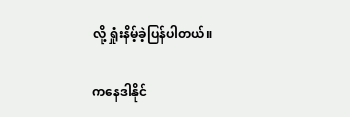လို့ ရှုံးနိမ့်ခဲ့ပြန်ပါတယ်။

ကနေဒါနိုင်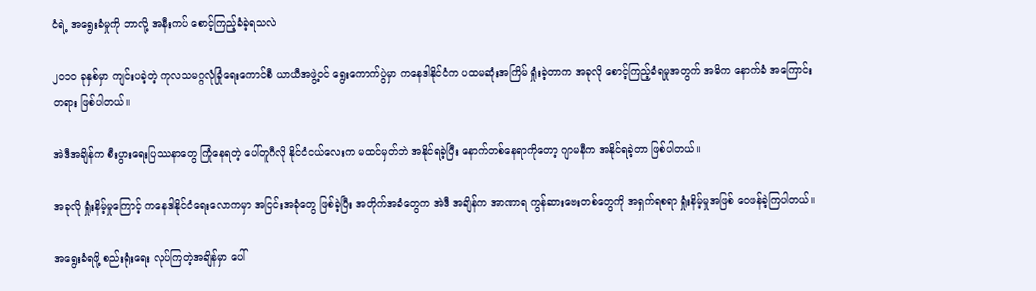ငံရဲ့ အရွေးခံမှုကို ဘာလို့ အနီးကပ် စောင့်ကြည့်ခံခဲ့ရသလဲ

၂၀၁၀ ခုနှစ်မှာ ကျင်းပခဲ့တဲ့ ကုလသမဂ္ဂလုံခြုံရေးကောင်စီ ယာယီအဖွဲ့ဝင် ရွေးကောက်ပွဲမှာ ကနေဒါနိုင်ငံက ပထမဆုံးအကြိမ် ရှုံးခဲ့တာက အခုလို စောင့်ကြည့်ခံရမှုအတွက် အဓိက နောက်ခံ အကြောင်းတရား ဖြစ်ပါတယ်။

အဲဒီအချိန်က စီးပွားရေးပြဿနာတွေ ကြုံနေရတဲ့ ပေါ်တူဂီလို နိုင်ငံငယ်လေးက မထင်မှတ်ဘဲ အနိုင်ရခဲ့ပြီး နောက်တစ်နေရာကိုတော့ ဂျာမနီက အနိုင်ရခဲ့တာ ဖြစ်ပါတယ်။

အခုလို ရှုံးနိမ့်မှုကြောင့် ကနေဒါနိုင်ငံရေးလောကမှာ အငြင်းအခုံတွေ ဖြစ်ခဲ့ပြီး အတိုက်အခံတွေက အဲဒီ အချိန်က အာဏာရ ကွန်ဆားဗေးတစ်တွေကို အရှက်ရစရာ ရှုံးနိမ့်မှုအဖြစ် ဝေဖန်ခဲ့ကြပါတယ်။

အရွေးခံရဖို့ စည်းရုံးရေး လုပ်ကြတဲ့အချိန်မှာ ပေါ်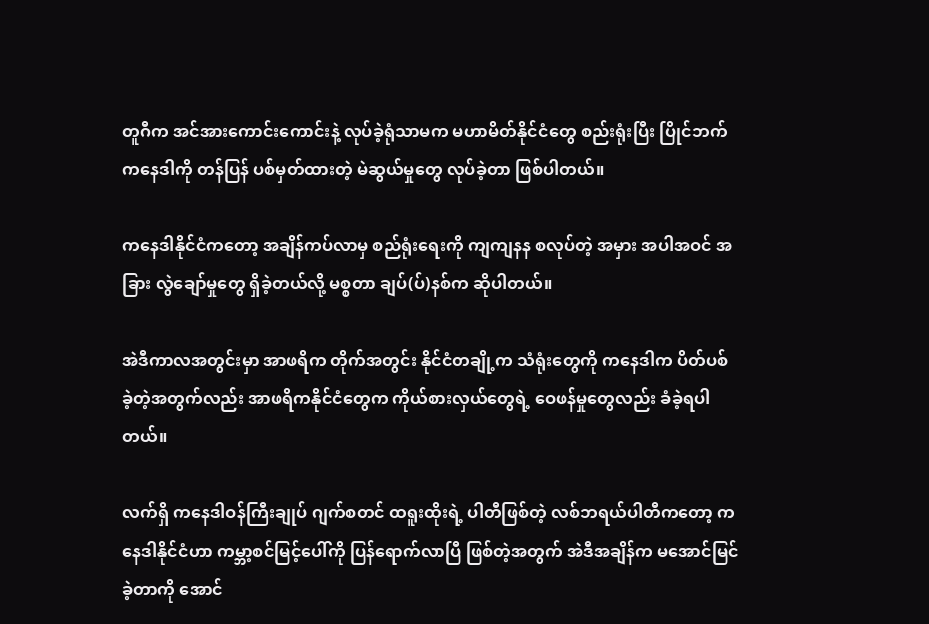တူဂီက အင်အားကောင်းကောင်းနဲ့ လုပ်ခဲ့ရုံသာမက မဟာမိတ်နိုင်ငံတွေ စည်းရုံးပြီး ပြိုင်ဘက် ကနေဒါကို တန်ပြန် ပစ်မှတ်ထားတဲ့ မဲဆွယ်မှုတွေ လုပ်ခဲ့တာ ဖြစ်ပါတယ်။

ကနေဒါနိုင်ငံကတော့ အချိန်ကပ်လာမှ စည်ရုံးရေးကို ကျကျနန စလုပ်တဲ့ အမှား အပါအဝင် အခြား လွဲချော်မှုတွေ ရှိခဲ့တယ်လို့ မစ္စတာ ချပ်(ပ်)နစ်က ဆိုပါတယ်။

အဲဒီကာလအတွင်းမှာ အာဖရိက တိုက်အတွင်း နိုင်ငံတချို့က သံရုံးတွေကို ကနေဒါက ပိတ်ပစ်ခဲ့တဲ့အတွက်လည်း အာဖရိကနိုင်ငံတွေက ကိုယ်စားလှယ်တွေရဲ့ ဝေဖန်မှုတွေလည်း ခံခဲ့ရပါတယ်။

လက်ရှိ ကနေဒါဝန်ကြီးချုပ် ဂျက်စတင် ထရူးထိုးရဲ့ ပါတီဖြစ်တဲ့ လစ်ဘရယ်ပါတီကတော့ ကနေဒါနိုင်ငံဟာ ကမ္ဘာ့စင်မြင့်ပေါ်ကို ပြန်ရောက်လာပြီ ဖြစ်တဲ့အတွက် အဲဒီအချိန်က မအောင်မြင်ခဲ့တာကို အောင်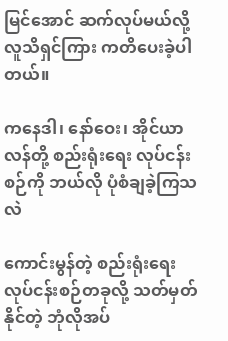မြင်အောင် ဆက်လုပ်မယ်လို့ လူသိရှင်ကြား ကတိပေးခဲ့ပါတယ်။

ကနေဒါ၊ နော်ဝေး၊ အိုင်ယာလန်တို့ စည်းရုံးရေး လုပ်ငန်းစဉ်ကို ဘယ်လို ပုံစံချခဲ့ကြသလဲ

ကောင်းမွန်တဲ့ စည်းရုံးရေး လုပ်ငန်းစဉ်တခုလို့ သတ်မှတ်နိုင်တဲ့ ဘုံလိုအပ်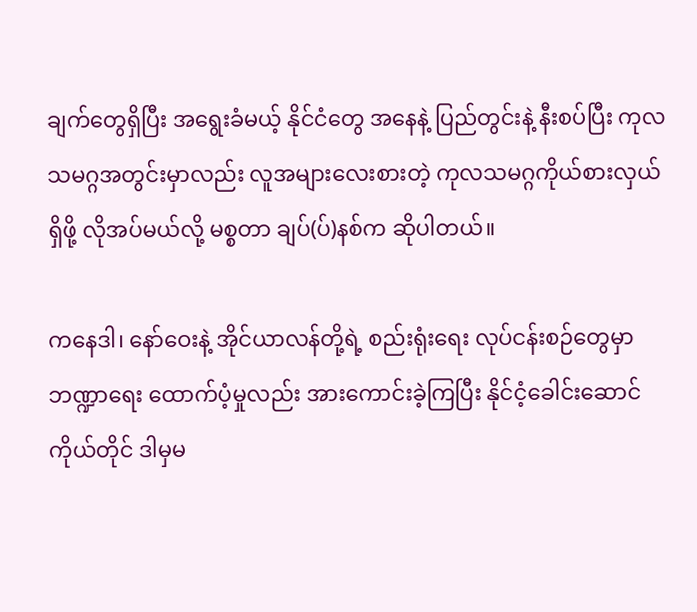ချက်တွေရှိပြီး အရွေးခံမယ့် နိုင်ငံတွေ အနေနဲ့ ပြည်တွင်းနဲ့ နီးစပ်ပြီး ကုလသမဂ္ဂအတွင်းမှာလည်း လူအများလေးစားတဲ့ ကုလသမဂ္ဂကိုယ်စားလှယ် ရှိဖို့ လိုအပ်မယ်လို့ မစ္စတာ ချပ်(ပ်)နစ်က ဆိုပါတယ်။

ကနေဒါ၊ နော်ဝေးနဲ့ အိုင်ယာလန်တို့ရဲ့ စည်းရုံးရေး လုပ်ငန်းစဉ်တွေမှာ ဘဏ္ဍာရေး ထောက်ပံ့မှုလည်း အားကောင်းခဲ့ကြပြီး နိုင်ငံ့ခေါင်းဆောင် ကိုယ်တိုင် ဒါမှမ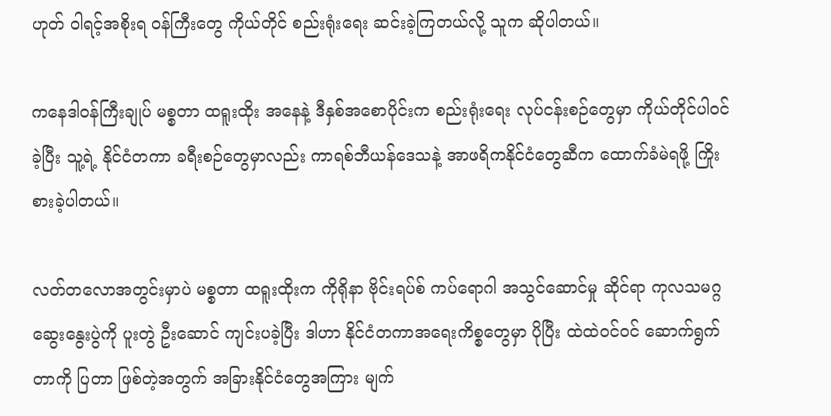ဟုတ် ဝါရင့်အစိုးရ ဝန်ကြီးတွေ ကိုယ်တိုင် စည်းရုံးရေး ဆင်းခဲ့ကြတယ်လို့ သူက ဆိုပါတယ်။

ကနေဒါဝန်ကြီးချုပ် မစ္စတာ ထရူးထိုး အနေနဲ့ ဒီနှစ်အစောပိုင်းက စည်းရုံးရေး လုပ်ငန်းစဉ်တွေမှာ ကိုယ်တိုင်ပါဝင်ခဲ့ပြီး သူ့ရဲ့ နိုင်ငံတကာ ခရီးစဉ်တွေမှာလည်း ကာရစ်ဘီယန်ဒေသနဲ့ အာဖရိကနိုင်ငံတွေဆီက ထောက်ခံမဲရဖို့ ကြိုးစားခဲ့ပါတယ်။

လတ်တလောအတွင်းမှာပဲ မစ္စတာ ထရူးထိုးက ကိုရိုနာ ဗိုင်းရပ်စ် ကပ်ရောဂါ အသွင်ဆောင်မှု ဆိုင်ရာ ကုလသမဂ္ဂ ဆွေးနွေးပွဲကို ပူးတွဲ ဦးဆောင် ကျင်းပခဲ့ပြီး ဒါဟာ နိုင်ငံတကာအရေးကိစ္စတွေမှာ ပိုပြီး ထဲထဲဝင်ဝင် ဆောက်ရွက်တာကို ပြတာ ဖြစ်တဲ့အတွက် အခြားနိုင်ငံတွေအကြား မျက်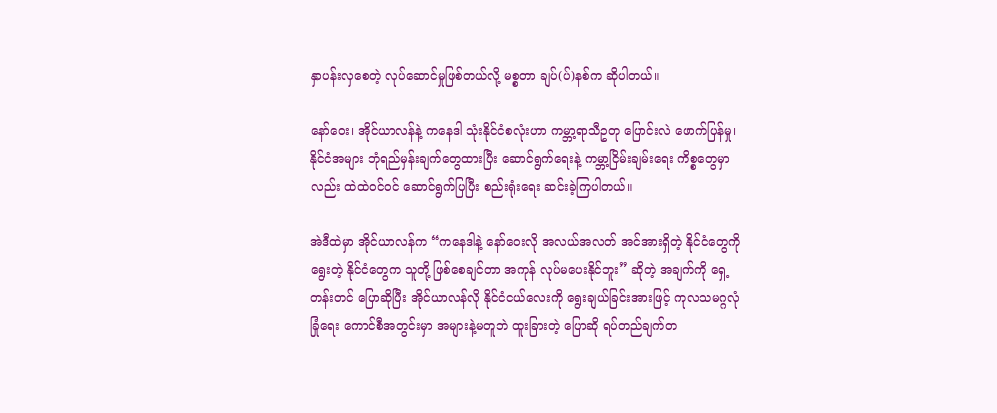နှာပန်းလှစေတဲ့ လုပ်ဆောင်မှုဖြစ်တယ်လို့ မစ္စတာ ချပ်(ပ်)နစ်က ဆိုပါတယ်။

နော်ဝေး၊ အိုင်ယာလန်နဲ့ ကနေဒါ သုံးနိုင်ငံစလုံးဟာ ကမ္ဘာ့ရာသီဥတု ပြောင်းလဲ ဖောက်ပြန်မှု၊ နိုင်ငံအများ ဘုံရည်မှန်းချက်တွေထားပြီး ဆောင်ရွက်ရေးနဲ့ ကမ္ဘာ့ငြိမ်းချမ်းရေး ကိစ္စတွေမှာလည်း ထဲထဲဝင်ဝင် ဆောင်ရွက်ပြပြီး စည်းရုံးရေး ဆင်းခဲ့ကြပါတယ်။

အဲဒီထဲမှာ အိုင်ယာလန်က “ကနေဒါနဲ့ နော်ဝေးလို အလယ်အလတ် အင်အားရှိတဲ့ နိုင်ငံတွေကို ရွေးတဲ့ နိုင်ငံတွေက သူတို့ ဖြစ်စေချင်တာ အကုန် လုပ်မပေးနိုင်ဘူး” ဆိုတဲ့ အချက်ကို ရှေ့တန်းတင် ပြောဆိုပြီး အိုင်ယာလန်လို နိုင်ငံငယ်လေးကို ရွေးချယ်ခြင်းအားဖြင့် ကုလသမဂ္ဂလုံခြုံရေး ကောင်စီအတွင်းမှာ အများနဲ့မတူဘဲ ထူးခြားတဲ့ ပြောဆို ရပ်တည်ချက်တ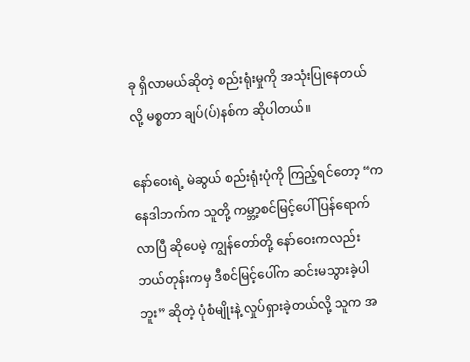ခု ရှိလာမယ်ဆိုတဲ့ စည်းရုံးမှုကို အသုံးပြုနေတယ်လို့ မစ္စတာ ချပ်(ပ်)နစ်က ဆိုပါတယ်။

နော်ဝေးရဲ့ မဲဆွယ် စည်းရုံးပုံကို ကြည့်ရင်တော့ “ကနေဒါဘက်က သူတို့ ကမ္ဘာ့စင်မြင့်ပေါ် ပြန်ရောက်လာပြီ ဆိုပေမဲ့ ကျွန်တော်တို့ နော်ဝေးကလည်း ဘယ်တုန်းကမှ ဒီစင်မြင့်ပေါ်က ဆင်းမသွားခဲ့ပါဘူး” ဆိုတဲ့ ပုံစံမျိုးနဲ့ လှုပ်ရှားခဲ့တယ်လို့ သူက အ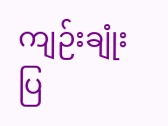ကျဉ်းချုံးပြ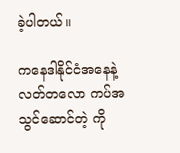ခဲ့ပါတယ်။

ကနေဒါနိုင်ငံအနေနဲ့ လတ်တလော ကပ်အသွင်ဆောင်တဲ့ ကို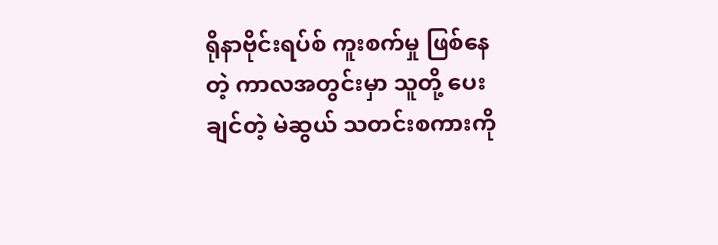ရိုနာဗိုင်းရပ်စ် ကူးစက်မှု ဖြစ်နေတဲ့ ကာလအတွင်းမှာ သူတို့ ပေးချင်တဲ့ မဲဆွယ် သတင်းစကားကို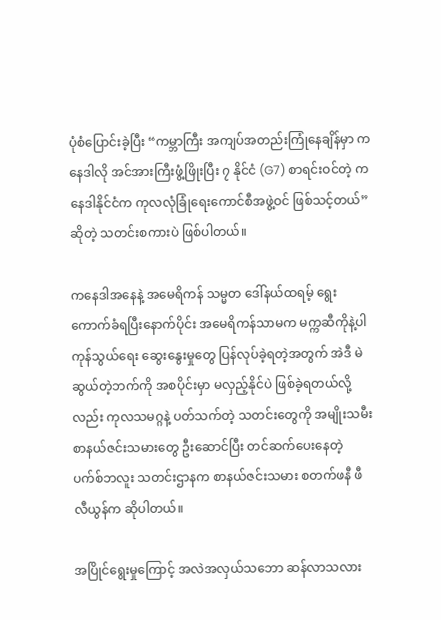ပုံစံပြောင်းခဲ့ပြီး “ကမ္ဘာကြီး အကျပ်အတည်းကြုံနေချိန်မှာ ကနေဒါလို အင်အားကြီးဖွံ့ဖြိုးပြီး ၇ နိုင်ငံ (G7) စာရင်းဝင်တဲ့ ကနေဒါနိုင်ငံက ကုလလုံခြုံရေးကောင်စီအဖွဲ့ဝင် ဖြစ်သင့်တယ်” ဆိုတဲ့ သတင်းစကားပဲ ဖြစ်ပါတယ်။

ကနေဒါအနေနဲ့ အမေရိကန် သမ္မတ ဒေါ်နယ်ထရမ့် ရွေးကောက်ခံရပြီးနောက်ပိုင်း အမေရိကန်သာမက မက္ကဆီကိုနဲ့ပါ ကုန်သွယ်ရေး ဆွေးနွေးမှုတွေ ပြန်လုပ်ခဲ့ရတဲ့အတွက် အဲဒီ မဲဆွယ်တဲ့ဘက်ကို အစပိုင်းမှာ မလှည့်နိုင်ပဲ ဖြစ်ခဲ့ရတယ်လို့လည်း ကုလသမဂ္ဂနဲ့ ပတ်သက်တဲ့ သတင်းတွေကို အမျိုးသမီး စာနယ်ဇင်းသမားတွေ ဦးဆောင်ပြီး တင်ဆက်ပေးနေတဲ့ ပက်စ်ဘလူး သတင်းဌာနက စာနယ်ဇင်းသမား စတက်ဖနီ ဖီလီယွန်က ဆိုပါတယ်။

အပြိုင်ရွေးမှုကြောင့် အလဲအလှယ်သဘော ဆန်လာသလား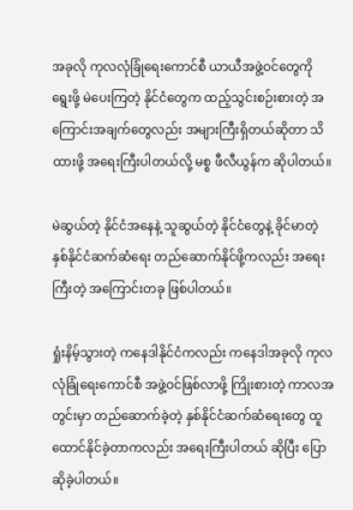အခုလို ကုလလုံခြုံရေးကောင်စီ ယာယီအဖွဲ့ဝင်တွေကို ရွေးဖို့ မဲပေးကြတဲ့ နိုင်ငံတွေက ထည့်သွင်းစဉ်းစားတဲ့ အကြောင်းအချက်တွေလည်း အများကြီးရှိတယ်ဆိုတာ သိထားဖို့ အရေးကြီးပါတယ်လို့ မစ္စ ဖီလီယွန်က ဆိုပါတယ်။

မဲဆွယ်တဲ့ နိုင်ငံအနေနဲ့ သူဆွယ်တဲ့ နိုင်ငံတွေနဲ့ ခိုင်မာတဲ့ နှစ်နိုင်ငံဆက်ဆံရေး တည်ဆောက်နိုင်ဖို့ကလည်း အရေးကြီးတဲ့ အကြောင်းတခု ဖြစ်ပါတယ်။

ရှုံးနိမ့်သွားတဲ့ ကနေဒါနိုင်ငံကလည်း ကနေဒါအခုလို ကုလလုံခြုံရေးကောင်စီ အဖွဲ့ဝင်ဖြစ်လာဖို့ ကြိုးစားတဲ့ ကာလအတွင်းမှာ တည်ဆောက်ခဲ့တဲ့ နှစ်နိုင်ငံဆက်ဆံရေးတွေ ထူထောင်နိုင်ခဲ့တာကလည်း အရေးကြီးပါတယ် ဆိုပြီး ပြောဆိုခဲ့ပါတယ်။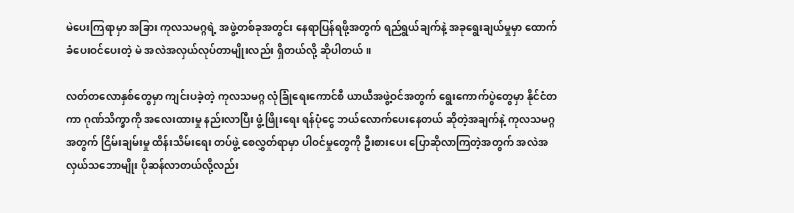မဲပေးကြရာမှာ အခြား ကုလသမဂ္ဂရဲ့ အဖွဲ့တစ်ခုအတွင်း နေရာပြန်ရဖို့အတွက် ရည်ရွယ်ချက်နဲ့ အခုရွေးချယ်မှုမှာ ထောက်ခံပေးဝင်ပေးတဲ့ မဲ အလဲအလှယ်လုပ်တာမျိုးလည်း ရှိတယ်လို့ ဆိုပါတယ်။

လတ်တလောနှစ်တွေမှာ ကျင်းပခဲ့တဲ့ ကုလသမဂ္ဂ လုံခြုံရေးကောင်စီ ယာယီအဖွဲ့ဝင်အတွက် ရွေးကောက်ပွဲတွေမှာ နိုင်ငံတကာ ဂုဏ်သိက္ခာကို အလေးထားမှု နည်းလာပြီး ဖွံ့ဖြိုးရေး ရန်ပုံငွေ ဘယ်လောက်ပေးနေတယ် ဆိုတဲ့အချက်နဲ့ ကုလသမဂ္ဂအတွက် ငြိမ်းချမ်းမှု ထိန်းသိမ်းရေး တပ်ဖွဲ့ စေလွှတ်ရာမှာ ပါဝင်မှုတွေကို ဦးစားပေး ပြောဆိုလာကြတဲ့အတွက် အလဲအလှယ်သဘောမျိုး ပိုဆန်လာတယ်လို့လည်း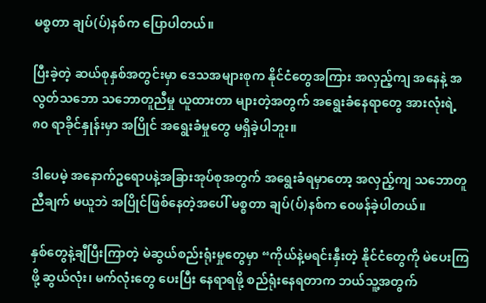မစ္စတာ ချပ်(ပ်)နစ်က ပြောပါတယ်။

ပြီးခဲ့တဲ့ ဆယ်စုနှစ်အတွင်းမှာ ဒေသအများစုက နိုင်ငံတွေအကြား အလှည့်ကျ အနေနဲ့ အလွတ်သဘော သဘောတူညီမှု ယူထားတာ များတဲ့အတွက် အရွေးခံနေရာတွေ အားလုံးရဲ့ ၈၀ ရာခိုင်နှုန်းမှာ အပြိုင် အရွေးခံမှုတွေ မရှိခဲ့ပါဘူး။

ဒါပေမဲ့ အနောက်ဥရောပနဲ့အခြားအုပ်စုအတွက် အရွေးခံရမှာတော့ အလှည့်ကျ သဘောတူညီချက် မယူဘဲ အပြိုင်ဖြစ်နေတဲ့အပေါ် မစ္စတာ ချပ်(ပ်)နစ်က ဝေဖန်ခဲ့ပါတယ်။

နှစ်တွေနဲ့ချီပြီးကြာတဲ့ မဲဆွယ်စည်းရုံးမှုတွေမှာ “ကိုယ်နဲ့မရင်းနှီးတဲ့ နိုင်ငံတွေကို မဲပေးကြဖို့ ဆွယ်လုံး၊ မက်လုံးတွေ ပေးပြီး နေရာရဖို့ စည်ရုံးနေရတာက ဘယ်သူ့အတွက်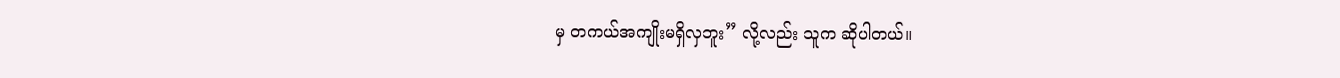မှ တကယ်အကျိုးမရှိလှဘူး” လို့လည်း သူက ဆိုပါတယ်။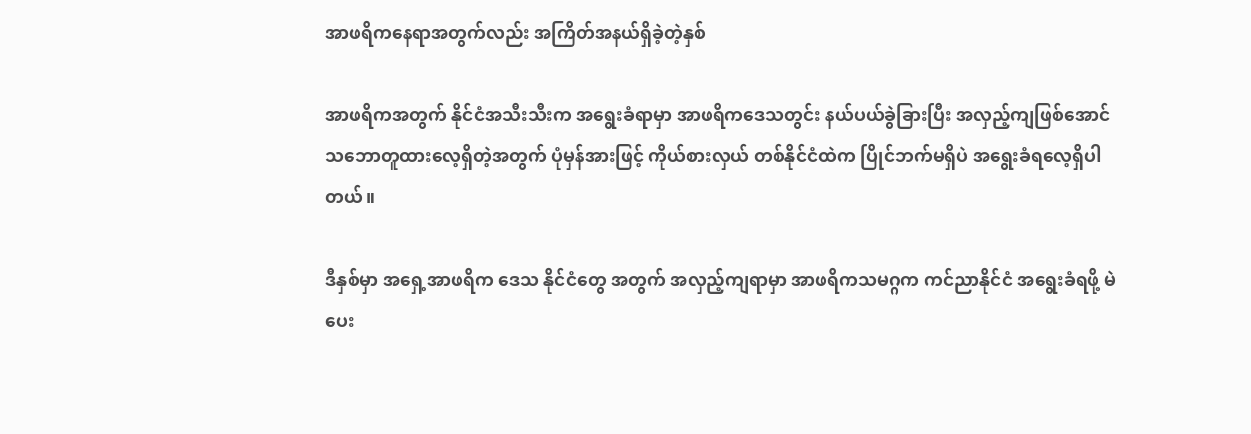အာဖရိကနေရာအတွက်လည်း အကြိတ်အနယ်ရှိခဲ့တဲ့နှစ်

အာဖရိကအတွက် နိုင်ငံအသီးသီးက အရွေးခံရာမှာ အာဖရိကဒေသတွင်း နယ်ပယ်ခွဲခြားပြီး အလှည့်ကျဖြစ်အောင် သဘောတူထားလေ့ရှိတဲ့အတွက် ပုံမှန်အားဖြင့် ကိုယ်စားလှယ် တစ်နိုင်ငံထဲက ပြိုင်ဘက်မရှိပဲ အရွေးခံရလေ့ရှိပါတယ်။

ဒီနှစ်မှာ အရှေ့အာဖရိက ဒေသ နိုင်ငံတွေ အတွက် အလှည့်ကျရာမှာ အာဖရိကသမဂ္ဂက ကင်ညာနိုင်ငံ အရွေးခံရဖို့ မဲပေး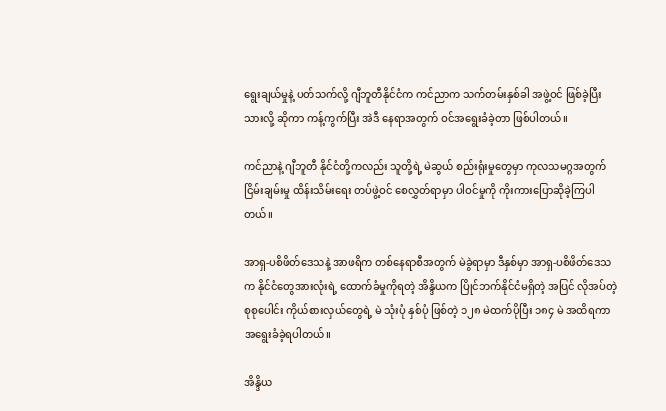ရွေးချယ်မှုနဲ့ ပတ်သက်လို့ ဂျီဘူတီနိုင်ငံက ကင်ညာက သက်တမ်းနှစ်ခါ အဖွဲ့ဝင် ဖြစ်ခဲ့ပြီးသားလို့ ဆိုကာ ကန့်ကွက်ပြီး အဲဒီ နေရာအတွက် ဝင်အရွေးခံခဲ့တာ ဖြစ်ပါတယ်။

ကင်ညာနဲ့ ဂျီဘူတီ နိုင်ငံတို့ကလည်း သူတို့ရဲ့ မဲဆွယ် စည်းရုံးမှုတွေမှာ ကုလသမဂ္ဂအတွက် ငြိမ်းချမ်းမှု ထိန်းသိမ်းရေး တပ်ဖွဲ့ဝင် စေလွှတ်ရာမှာ ပါဝင်မှုကို ကိုးကားပြောဆိုခဲ့ကြပါတယ်။

အာရှ-ပစိဖိတ်ဒေသနဲ့ အာဖရိက တစ်နေရာစီအတွက် မဲခွဲရာမှာ ဒီနှစ်မှာ အာရှ-ပစိဖိတ်ဒေသက နိုင်ငံတွေအားလုံးရဲ့ ထောက်ခံမှုကိုရတဲ့ အိန္ဒိယက ပြိုင်ဘက်နိုင်ငံမရှိတဲ့ အပြင် လိုအပ်တဲ့ စုစုပေါင်း ကိုယ်စားလှယ်တွေရဲ့ မဲ သုံးပုံ နှစ်ပုံ ဖြစ်တဲ့ ၁၂၈ မဲထက်ပိုပြီး ၁၈၄ မဲ အထိရကာ အရွေးခံခဲ့ရပါတယ်။

အိန္ဒိယ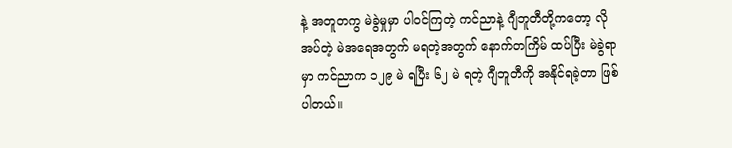နဲ့ အတူတကွ မဲခွဲမှုမှာ ပါဝင်ကြတဲ့ ကင်ညာနဲ့ ဂျီဘူတီတို့ကတော့ လိုအပ်တဲ့ မဲအရေအတွက် မရတဲ့အတွက် နောက်တကြိမ် ထပ်ပြီး မဲခွဲရာမှာ ကင်ညာက ၁၂၉ မဲ ရပြီး ၆၂ မဲ ရတဲ့ ဂျီဘူတီကို အနိုင်ရခဲ့တာ ဖြစ်ပါတယ်။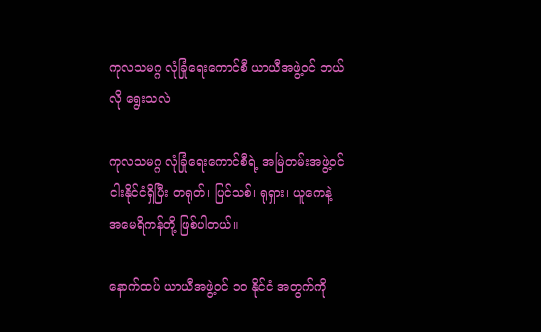ကုလသမဂ္ဂ လုံခြုံရေးကောင်စီ ယာယီအဖွဲ့ဝင် ဘယ်လို ရွေးသလဲ

ကုလသမဂ္ဂ လုံခြုံရေးကောင်စီရဲ့ အမြဲတမ်းအဖွဲ့ဝင် ငါးနိုင်ငံရှိပြီး တရုတ်၊ ပြင်သစ်၊ ရုရှား၊ ယူကေနဲ့ အမေရိကန်တို့ ဖြစ်ပါတယ်။

နောက်ထပ် ယာယီအဖွဲ့ဝင် ၁၀ နိုင်ငံ အတွက်ကို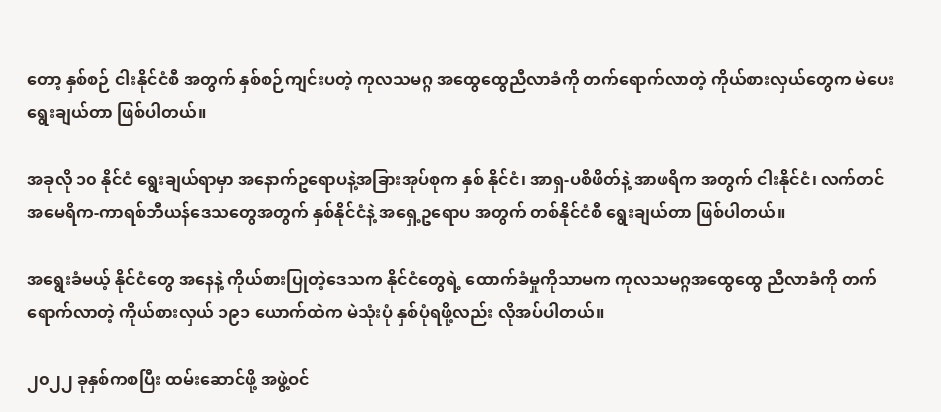တော့ နှစ်စဉ် ငါးနိုင်ငံစီ အတွက် နှစ်စဉ်ကျင်းပတဲ့ ကုလသမဂ္ဂ အထွေထွေညီလာခံကို တက်ရောက်လာတဲ့ ကိုယ်စားလှယ်တွေက မဲပေး ရွေးချယ်တာ ဖြစ်ပါတယ်။

အခုလို ၁၀ နိုင်ငံ ရွေးချယ်ရာမှာ အနောက်ဥရောပနဲ့အခြားအုပ်စုက နှစ် နိုင်ငံ၊ အာရှ-ပစိဖိတ်နဲ့ အာဖရိက အတွက် ငါးနိုင်ငံ၊ လက်တင်အမေရိက-ကာရစ်ဘီယန်ဒေသတွေအတွက် နှစ်နိုင်ငံနဲ့ အရှေ့ဥရောပ အတွက် တစ်နိုင်ငံစီ ရွေးချယ်တာ ဖြစ်ပါတယ်။

အရွေးခံမယ့် နိုင်ငံတွေ အနေနဲ့ ကိုယ်စားပြုတဲ့ဒေသက နိုင်ငံတွေရဲ့ ထောက်ခံမှုကိုသာမက ကုလသမဂ္ဂအထွေထွေ ညီလာခံကို တက်ရောက်လာတဲ့ ကိုယ်စားလှယ် ၁၉၁ ယောက်ထဲက မဲသုံးပုံ နှစ်ပုံရဖို့လည်း လိုအပ်ပါတယ်။

၂၀၂၂ ခုနှစ်ကစပြီး ထမ်းဆောင်ဖို့ အဖွဲ့ဝင်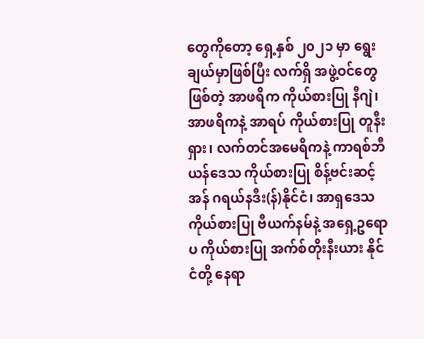တွေကိုတော့ ရှေ့နှစ် ၂၀၂၁ မှာ ရွေးချယ်မှာဖြစ်ပြီး လက်ရှိ အဖွဲ့ဝင်တွေဖြစ်တဲ့ အာဖရိက ကိုယ်စားပြု နီဂျဲ၊ အာဖရိကနဲ့ အာရပ် ကိုယ်စားပြု တူနီးရှား၊ လက်တင်အမေရိကနဲ့ ကာရစ်ဘီယန်ဒေသ ကိုယ်စားပြု စိန့်ဗင်းဆင့်အန် ဂရယ်နဒီး(န်)နိုင်ငံ၊ အာရှဒေသ ကိုယ်စားပြု ဗီယက်နမ်နဲ့ အရှေ့ဥရောပ ကိုယ်စားပြု အက်စ်တိုးနီးယား နိုင်ငံတို့ နေရာ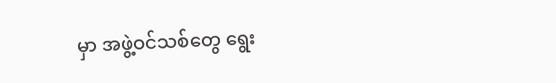မှာ အဖွဲ့ဝင်သစ်တွေ ရွေး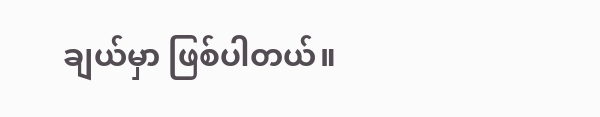ချယ်မှာ ဖြစ်ပါတယ်။